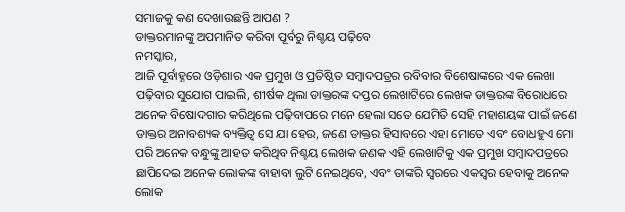ସମାଜକୁ କଣ ଦେଖାଉଛନ୍ତି ଆପଣ ?
ଡାକ୍ତରମାନଙ୍କୁ ଅପମାନିତ କରିବା ପୂର୍ବରୁ ନିଶ୍ଚୟ ପଢ଼ିବେ
ନମସ୍କାର,
ଆଜି ପୂର୍ବାହ୍ନରେ ଓଡ଼ିଶାର ଏକ ପ୍ରମୁଖ ଓ ପ୍ରତିଷ୍ଠିତ ସମ୍ବାଦପତ୍ରର ରବିବାର ବିଶେଷାଙ୍କରେ ଏକ ଲେଖା ପଢ଼ିବାର ସୁଯୋଗ ପାଇଲି, ଶୀର୍ଷକ ଥିଲା ଡାକ୍ତରଙ୍କ ଦପ୍ତର ଲେଖାଟିରେ ଲେଖକ ଡାକ୍ତରଙ୍କ ବିରୋଧରେ ଅନେକ ବିଷୋଦଗାର କରିଥିଲେ ପଢ଼ିବାପରେ ମନେ ହେଲା ସତେ ଯେମିତି ସେହି ମହାଶୟଙ୍କ ପାଇଁ ଜଣେ ଡାକ୍ତର ଅନାବଶ୍ୟକ ବ୍ୟକ୍ତିତ୍ବ ସେ ଯା ହେଉ, ଜଣେ ଡାକ୍ତର ହିସାବରେ ଏହା ମୋତେ ଏବଂ ବୋଧହୁଏ ମୋ ପରି ଅନେକ ବନ୍ଧୁଙ୍କୁ ଆହତ କରିଥିବ ନିଶ୍ଚୟ ଲେଖକ ଜଣକ ଏହି ଲେଖାଟିକୁ ଏକ ପ୍ରମୁଖ ସମ୍ବାଦପତ୍ରରେ ଛାପିଦେଇ ଅନେକ ଲୋକଙ୍କ ବାହାବା ଲୁଟି ନେଇଥିବେ, ଏବଂ ତାଙ୍କରି ସ୍ବରରେ ଏକସ୍ବର ହେବାକୁ ଅନେକ ଲୋକ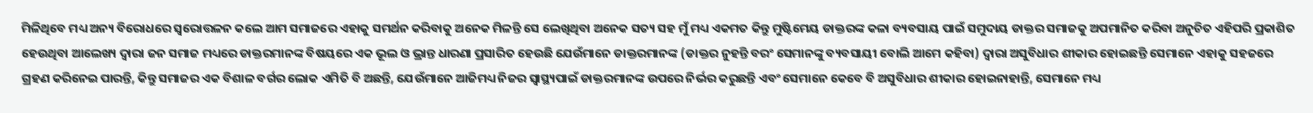ମିଳିଥିବେ ମଧ୍ୟ ଅନ୍ୟ ବିରୋଧରେ ସ୍ବରୋତ୍ତଳନ କଲେ ଆମ ସମାଜରେ ଏହାକୁ ସମର୍ଥନ କରିବାକୁ ଅନେକ ମିଳନ୍ତି ସେ ଲେଖିଥିବା ଅନେକ ସତ୍ୟ ସହ ମୁଁ ମଧ୍ୟ ଏକମତ କିନ୍ତୁ ମୁଷ୍ଟିମେୟ ଡାକ୍ତରଙ୍କ କଳା ବ୍ୟବସାୟ ପାଇଁ ସମୁଦାୟ ଡାକ୍ତର ସମାଜକୁ ଅପମାନିତ କରିବା ଅନୁଚିତ ଏହିପରି ପ୍ରକାଶିତ ହେଉଥିବା ଆଲେଖ୍ୟ ଦ୍ବାରା ଜନ ସମାଜ ମଧ୍ୟରେ ଡାକ୍ତରମାନଙ୍କ ବିଷୟରେ ଏକ ଭୂଲ ଓ ଭ୍ରାନ୍ତ ଧାରଣା ପ୍ରସାରିତ ହେଉଛି ଯେଉଁମାନେ ଡାକ୍ତରମାନଙ୍କ (ଡାକ୍ତର ନୁହନ୍ତି ବରଂ ସେମାନଙ୍କୁ ବ୍ୟବସାୟୀ ବୋଲି ଆମେ କହିବା) ଦ୍ବାରା ଅସୁବିଧାର ଶୀକାର ହୋଇଛନ୍ତି ସେମାନେ ଏହାକୁ ସହଜରେ ଗ୍ରହଣ କରିନେଇ ପାରନ୍ତି, କିନ୍ତୁ ସମାଜର ଏକ ବିଶାଳ ବର୍ଗର ଲୋକ ଏମିତି ବି ଅଛନ୍ତି, ଯେଉଁମାନେ ଆଜିମଧ୍ୟ ନିଜର ସ୍ବାସ୍ଥ୍ୟପାଇଁ ଡାକ୍ତରମାନଙ୍କ ଉପରେ ନିର୍ଭର କରୁଛନ୍ତି ଏବଂ ସେମାନେ କେବେ ବି ଅସୁବିଧାର ଶୀକାର ହୋଇନାହାନ୍ତି, ସେମାନେ ମଧ୍ୟ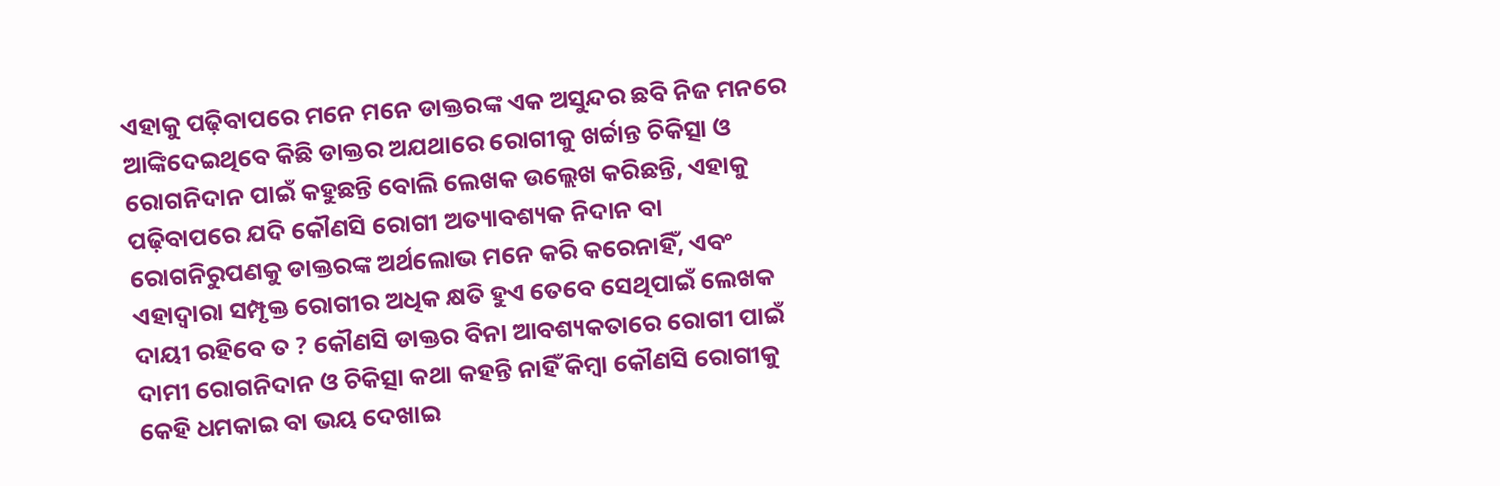ଏହାକୁ ପଢ଼ିବାପରେ ମନେ ମନେ ଡାକ୍ତରଙ୍କ ଏକ ଅସୁନ୍ଦର ଛବି ନିଜ ମନରେ ଆଙ୍କିଦେଇଥିବେ କିଛି ଡାକ୍ତର ଅଯଥାରେ ରୋଗୀକୁ ଖର୍ଚ୍ଚାନ୍ତ ଚିକିତ୍ସା ଓ ରୋଗନିଦାନ ପାଇଁ କହୁଛନ୍ତି ବୋଲି ଲେଖକ ଉଲ୍ଲେଖ କରିଛନ୍ତି, ଏହାକୁ ପଢ଼ିବାପରେ ଯଦି କୌଣସି ରୋଗୀ ଅତ୍ୟାବଶ୍ୟକ ନିଦାନ ବା ରୋଗନିରୁପଣକୁ ଡାକ୍ତରଙ୍କ ଅର୍ଥଲୋଭ ମନେ କରି କରେନାହିଁ, ଏବଂ ଏହାଦ୍ବାରା ସମ୍ପୃକ୍ତ ରୋଗୀର ଅଧିକ କ୍ଷତି ହୁଏ ତେବେ ସେଥିପାଇଁ ଲେଖକ ଦାୟୀ ରହିବେ ତ ? କୌଣସି ଡାକ୍ତର ବିନା ଆବଶ୍ୟକତାରେ ରୋଗୀ ପାଇଁ ଦାମୀ ରୋଗନିଦାନ ଓ ଚିକିତ୍ସା କଥା କହନ୍ତି ନାହିଁ କିମ୍ବା କୌଣସି ରୋଗୀକୁ କେହି ଧମକାଇ ବା ଭୟ ଦେଖାଇ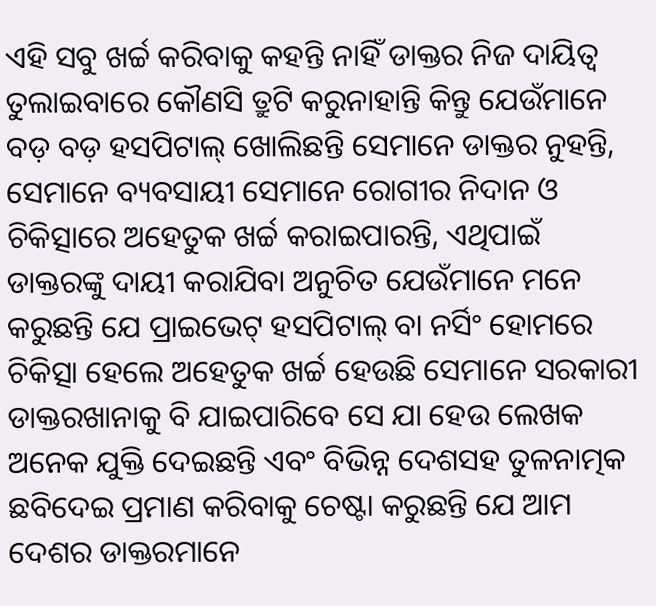ଏହି ସବୁ ଖର୍ଚ୍ଚ କରିବାକୁ କହନ୍ତି ନାହିଁ ଡାକ୍ତର ନିଜ ଦାୟିତ୍ବ ତୁଲାଇବାରେ କୌଣସି ତ୍ରୁଟି କରୁନାହାନ୍ତି କିନ୍ତୁ ଯେଉଁମାନେ ବଡ଼ ବଡ଼ ହସପିଟାଲ୍ ଖୋଲିଛନ୍ତି ସେମାନେ ଡାକ୍ତର ନୁହନ୍ତି, ସେମାନେ ବ୍ୟବସାୟୀ ସେମାନେ ରୋଗୀର ନିଦାନ ଓ ଚିକିତ୍ସାରେ ଅହେତୁକ ଖର୍ଚ୍ଚ କରାଇପାରନ୍ତି, ଏଥିପାଇଁ ଡାକ୍ତରଙ୍କୁ ଦାୟୀ କରାଯିବା ଅନୁଚିତ ଯେଉଁମାନେ ମନେ କରୁଛନ୍ତି ଯେ ପ୍ରାଇଭେଟ୍ ହସପିଟାଲ୍ ବା ନର୍ସିଂ ହୋମରେ ଚିକିତ୍ସା ହେଲେ ଅହେତୁକ ଖର୍ଚ୍ଚ ହେଉଛି ସେମାନେ ସରକାରୀ ଡାକ୍ତରଖାନାକୁ ବି ଯାଇପାରିବେ ସେ ଯା ହେଉ ଲେଖକ ଅନେକ ଯୁକ୍ତି ଦେଇଛନ୍ତି ଏବଂ ବିଭିନ୍ନ ଦେଶସହ ତୁଳନାତ୍ମକ ଛବିଦେଇ ପ୍ରମାଣ କରିବାକୁ ଚେଷ୍ଟା କରୁଛନ୍ତି ଯେ ଆମ ଦେଶର ଡାକ୍ତରମାନେ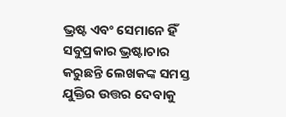ଭ୍ରଷ୍ଟ ଏବଂ ସେମାନେ ହିଁ ସବୁପ୍ରକାର ଭ୍ରଷ୍ଟାଚାର କରୁଛନ୍ତି ଲେଖକଙ୍କ ସମସ୍ତ ଯୁକ୍ତିର ଉତ୍ତର ଦେବାକୁ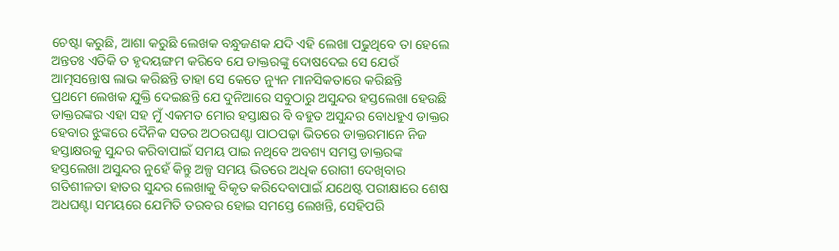ଚେଷ୍ଟା କରୁଛି, ଆଶା କରୁଛି ଲେଖକ ବନ୍ଧୁଜଣକ ଯଦି ଏହି ଲେଖା ପଢୁଥିବେ ତା ହେଲେ ଅନ୍ତତଃ ଏତିକି ତ ହୃଦୟଙ୍ଗମ କରିବେ ଯେ ଡାକ୍ତରଙ୍କୁ ଦୋଷଦେଇ ସେ ଯେଉଁ ଆତ୍ମସନ୍ତୋଷ ଲାଭ କରିଛନ୍ତି ତାହା ସେ କେତେ ନ୍ୟୁନ ମାନସିକତାରେ କରିଛନ୍ତି
ପ୍ରଥମେ ଲେଖକ ଯୁକ୍ତି ଦେଇଛନ୍ତି ଯେ ଦୁନିଆରେ ସବୁଠାରୁ ଅସୁନ୍ଦର ହସ୍ତଲେଖା ହେଉଛି ଡାକ୍ତରଙ୍କର ଏହା ସହ ମୁଁ ଏକମତ ମୋର ହସ୍ତାକ୍ଷର ବି ବହୁତ ଅସୁନ୍ଦର ବୋଧହୁଏ ଡାକ୍ତର ହେବାର ଝୁଙ୍କରେ ଦୈନିକ ସତର ଅଠରଘଣ୍ଟା ପାଠପଢ଼ା ଭିତରେ ଡାକ୍ତରମାନେ ନିଜ ହସ୍ତାକ୍ଷରକୁ ସୁନ୍ଦର କରିବାପାଇଁ ସମୟ ପାଇ ନଥିବେ ଅବଶ୍ୟ ସମସ୍ତ ଡାକ୍ତରଙ୍କ ହସ୍ତଲେଖା ଅସୁନ୍ଦର ନୁହେଁ କିନ୍ତୁ ଅଳ୍ପ ସମୟ ଭିତରେ ଅଧିକ ରୋଗୀ ଦେଖିବାର ଗତିଶୀଳତା ହାତର ସୁନ୍ଦର ଲେଖାକୁ ବିକୃତ କରିଦେବାପାଇଁ ଯଥେଷ୍ଟ ପରୀକ୍ଷାରେ ଶେଷ ଅଧଘଣ୍ଟା ସମୟରେ ଯେମିତି ତରବର ହୋଇ ସମସ୍ତେ ଲେଖନ୍ତି, ସେହିପରି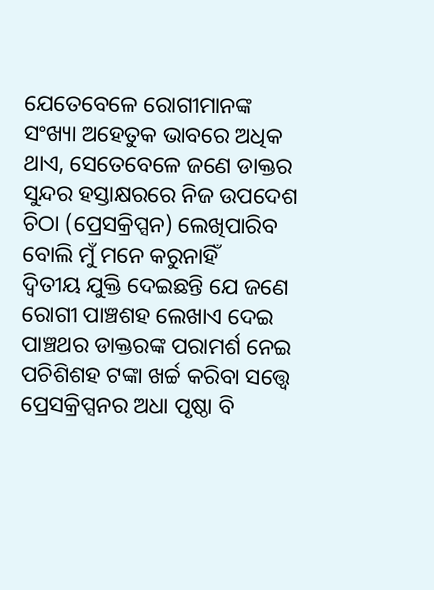ଯେତେବେଳେ ରୋଗୀମାନଙ୍କ ସଂଖ୍ୟା ଅହେତୁକ ଭାବରେ ଅଧିକ ଥାଏ, ସେତେବେଳେ ଜଣେ ଡାକ୍ତର ସୁନ୍ଦର ହସ୍ତାକ୍ଷରରେ ନିଜ ଉପଦେଶ ଚିଠା (ପ୍ରେସକ୍ରିପ୍ସନ) ଲେଖିପାରିବ ବୋଲି ମୁଁ ମନେ କରୁନାହିଁ
ଦ୍ବିତୀୟ ଯୁକ୍ତି ଦେଇଛନ୍ତି ଯେ ଜଣେ ରୋଗୀ ପାଞ୍ଚଶହ ଲେଖାଏ ଦେଇ ପାଞ୍ଚଥର ଡାକ୍ତରଙ୍କ ପରାମର୍ଶ ନେଇ ପଚିଶିଶହ ଟଙ୍କା ଖର୍ଚ୍ଚ କରିବା ସତ୍ତ୍ବେ ପ୍ରେସକ୍ରିପ୍ସନର ଅଧା ପୃଷ୍ଠା ବି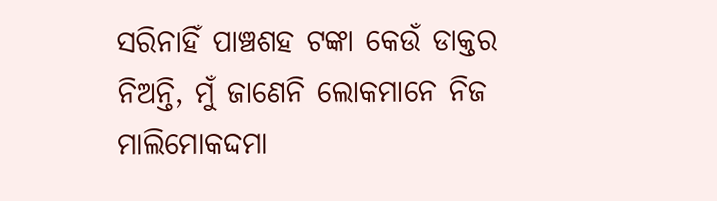ସରିନାହିଁ ପାଞ୍ଚଶହ ଟଙ୍କା କେଉଁ ଡାକ୍ତର ନିଅନ୍ତି, ମୁଁ ଜାଣେନି ଲୋକମାନେ ନିଜ ମାଲିମୋକଦ୍ଦମା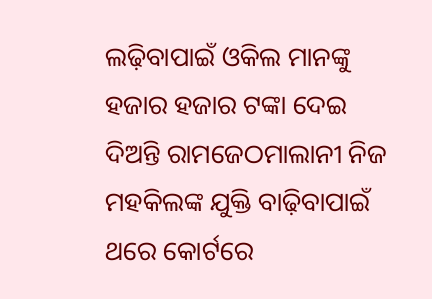ଲଢ଼ିବାପାଇଁ ଓକିଲ ମାନଙ୍କୁ ହଜାର ହଜାର ଟଙ୍କା ଦେଇ ଦିଅନ୍ତି ରାମଜେଠମାଲାନୀ ନିଜ ମହକିଲଙ୍କ ଯୁକ୍ତି ବାଢ଼ିବାପାଇଁ ଥରେ କୋର୍ଟରେ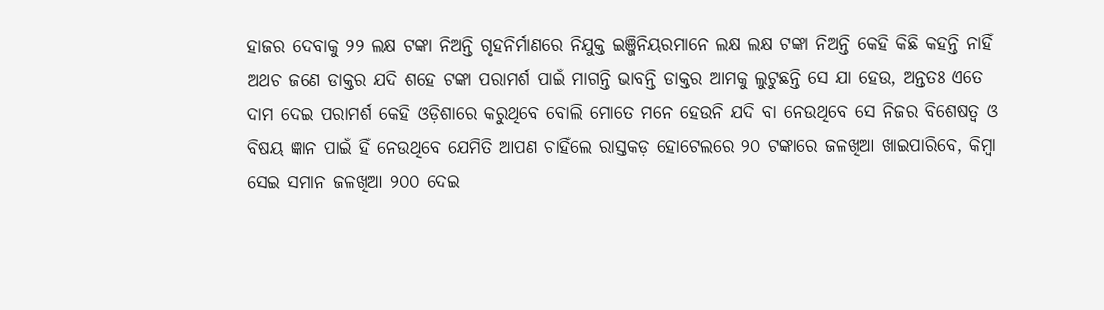ହାଜର ଦେବାକୁ ୨୨ ଲକ୍ଷ ଟଙ୍କା ନିଅନ୍ତି ଗୃହନିର୍ମାଣରେ ନିଯୁକ୍ତ ଇଞ୍ଜିନିୟରମାନେ ଲକ୍ଷ ଲକ୍ଷ ଟଙ୍କା ନିଅନ୍ତି କେହି କିଛି କହନ୍ତି ନାହିଁ ଅଥଚ ଜଣେ ଡାକ୍ତର ଯଦି ଶହେ ଟଙ୍କା ପରାମର୍ଶ ପାଇଁ ମାଗନ୍ତି ଭାବନ୍ତି ଡାକ୍ତର ଆମକୁ ଲୁଟୁଛନ୍ତି ସେ ଯା ହେଉ, ଅନ୍ତତଃ ଏତେ ଦାମ ଦେଇ ପରାମର୍ଶ କେହି ଓଡ଼ିଶାରେ କରୁଥିବେ ବୋଲି ମୋତେ ମନେ ହେଉନି ଯଦି ବା ନେଉଥିବେ ସେ ନିଜର ବିଶେଷତ୍ବ ଓ ବିଷୟ ଜ୍ଞାନ ପାଇଁ ହିଁ ନେଉଥିବେ ଯେମିତି ଆପଣ ଚାହିଁଲେ ରାସ୍ତକଡ଼ ହୋଟେଲରେ ୨୦ ଟଙ୍କାରେ ଜଳଖିଆ ଖାଇପାରିବେ, କିମ୍ବା ସେଇ ସମାନ ଜଳଖିଆ ୨୦୦ ଦେଇ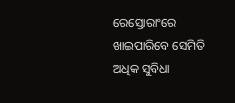ରେସ୍ତୋରାଂରେ ଖାଇପାରିବେ ସେମିତି ଅଧିକ ସୁବିଧା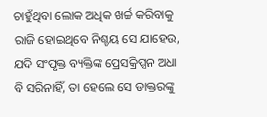ଚାହୁଁଥିବା ଲୋକ ଅଧିକ ଖର୍ଚ୍ଚ କରିବାକୁ ରାଜି ହୋଇଥିବେ ନିଶ୍ଚୟ ସେ ଯାହେଉ, ଯଦି ସଂପୃକ୍ତ ବ୍ୟକ୍ତିଙ୍କ ପ୍ରେସକ୍ରିପ୍ସନ ଅଧା ବି ସରିନାହିଁ, ତା ହେଲେ ସେ ଡାକ୍ତରଙ୍କୁ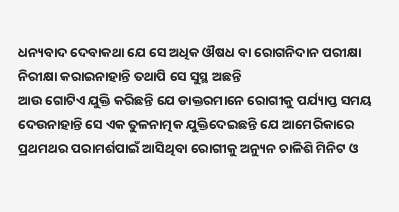ଧନ୍ୟବାଦ ଦେବାକଥା ଯେ ସେ ଅଧିକ ଔଷଧ ବା ରୋଗନିଦାନ ପରୀକ୍ଷା ନିରୀକ୍ଷା କରାଇନାହାନ୍ତି ତଥାପି ସେ ସୁସ୍ଥ ଅଛନ୍ତି
ଆଉ ଗୋଟିଏ ଯୁକ୍ତି କରିଛନ୍ତି ଯେ ଡାକ୍ତରମାନେ ରୋଗୀକୁ ପର୍ଯ୍ୟାପ୍ତ ସମୟ ଦେଉନାହାନ୍ତି ସେ ଏକ ତୁଳନାତ୍ମକ ଯୁକ୍ତିଦେଇଛନ୍ତି ଯେ ଆମେରିକାରେ ପ୍ରଥମଥର ପରାମର୍ଶପାଇଁ ଆସିଥିବା ରୋଗୀକୁ ଅନ୍ୟୁନ ଚାଳିଶି ମିନିଟ ଓ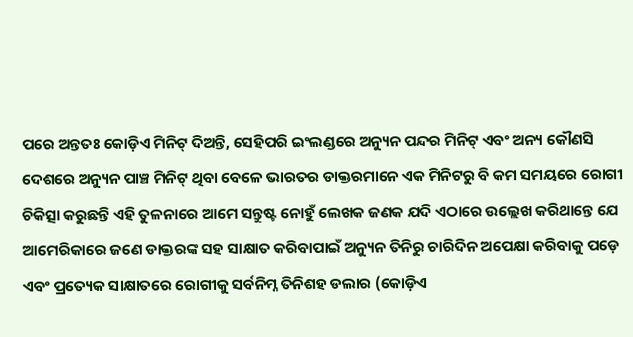ପରେ ଅନ୍ତତଃ କୋଡ଼ିଏ ମିନିଟ୍ ଦିଅନ୍ତି, ସେହିପରି ଇଂଲଣ୍ଡରେ ଅନ୍ୟୁନ ପନ୍ଦର ମିନିଟ୍ ଏବଂ ଅନ୍ୟ କୌଣସି ଦେଶରେ ଅନ୍ୟୁନ ପାଞ୍ଚ ମିନିଟ୍ ଥିବା ବେଳେ ଭାରତର ଡାକ୍ତରମାନେ ଏକ ମିନିଟରୁ ବି କମ ସମୟରେ ରୋଗୀ ଚିକିତ୍ସା କରୁଛନ୍ତି ଏହି ତୁଳନାରେ ଆମେ ସନ୍ତୁଷ୍ଟ ନୋହୁଁ ଲେଖକ ଜଣକ ଯଦି ଏଠାରେ ଉଲ୍ଲେଖ କରିଥାନ୍ତେ ଯେ ଆମେରିକାରେ ଜଣେ ଡାକ୍ତରଙ୍କ ସହ ସାକ୍ଷାତ କରିବାପାଇଁ ଅନ୍ୟୁନ ତିନିରୁ ଚାରିଦିନ ଅପେକ୍ଷା କରିବାକୁ ପଡ଼େ ଏବଂ ପ୍ରତ୍ୟେକ ସାକ୍ଷାତରେ ରୋଗୀକୁ ସର୍ବନିମ୍ନ ତିନିଶହ ଡଲାର (କୋଡ଼ିଏ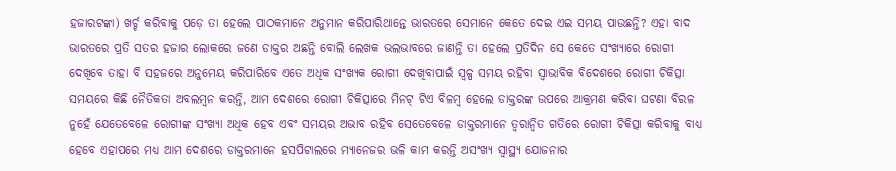ହଜାରଟଙ୍କା) ଖର୍ଚ୍ଚ କରିବାକୁ ପଡ଼େ ତା ହେଲେ ପାଠକମାନେ ଅନୁମାନ କରିପାରିଥାନ୍ତେ ଭାରତରେ ସେମାନେ କେତେ ଦେଇ ଏଇ ସମୟ ପାଉଛନ୍ତି? ଏହା ବାଦ ଭାରତରେ ପ୍ରତି ସତର ହଜାର ଲୋକରେ ଜଣେ ଡାକ୍ତର ଅଛନ୍ତି ବୋଲି ଲେଖକ ଭଲଭାବରେ ଜାଣନ୍ତି ତା ହେଲେ ପ୍ରତିଦିନ ସେ କେତେ ସଂଖ୍ୟାରେ ରୋଗୀ ଦେଖିବେ ତାହା ବି ସହଜରେ ଅନୁମେୟ କରିପାରିବେ ଏତେ ଅଧିକ ସଂଖ୍ୟକ ରୋଗୀ ଦେଖିବାପାଇଁ ସ୍ବଳ୍ପ ସମୟ ରହିବା ସ୍ବାଭାବିକ ବିଦେଶରେ ରୋଗୀ ଚିକିତ୍ସା ସମୟରେ କିଛି ନୈତିକତା ଅବଲମ୍ବନ କରନ୍ତି, ଆମ ଦେଶରେ ରୋଗୀ ଚିକିତ୍ସାରେ ମିନଟ୍ ଟିଏ ବିଳମ୍ବ ହେଲେ ଡାକ୍ତରଙ୍କ ଉପରେ ଆକ୍ରମଣ କରିବା ଘଟଣା ବିରଳ ନୁହେଁ ଯେତେବେଳେ ରୋଗୀଙ୍କ ସଂଖ୍ୟା ଅଧିକ ହେବ ଏବଂ ସମୟର ଅଭାବ ରହିବ ସେତେବେଳେ ଡାକ୍ତରମାନେ ତ୍ବରାନ୍ବିତ ଗତିରେ ରୋଗୀ ଚିକିତ୍ସା କରିବାକୁ ବାଧ୍ୟ ହେବେ ଏହାପରେ ମଧ୍ୟ ଆମ ଦେଶରେ ଡାକ୍ତରମାନେ ହସପିଟାଲରେ ମ୍ୟାନେଜର ଭଳି କାମ କରନ୍ତି ଅସଂଖ୍ୟ ସ୍ବାସ୍ଥ୍ୟ ଯୋଜନାର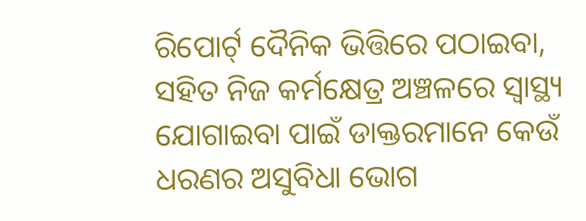ରିପୋର୍ଟ୍ ଦୈନିକ ଭିତ୍ତିରେ ପଠାଇବା, ସହିତ ନିଜ କର୍ମକ୍ଷେତ୍ର ଅଞ୍ଚଳରେ ସ୍ବାସ୍ଥ୍ୟ ଯୋଗାଇବା ପାଇଁ ଡାକ୍ତରମାନେ କେଉଁ ଧରଣର ଅସୁବିଧା ଭୋଗ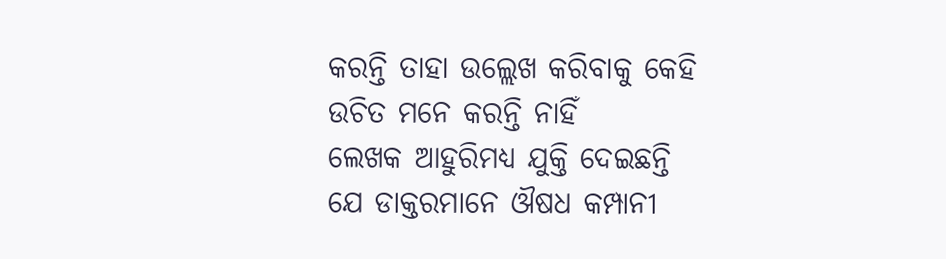କରନ୍ତି ତାହା ଉଲ୍ଲେଖ କରିବାକୁ କେହି ଉଚିତ ମନେ କରନ୍ତି ନାହିଁ
ଲେଖକ ଆହୁରିମଧ୍ୟ ଯୁକ୍ତି ଦେଇଛନ୍ତି ଯେ ଡାକ୍ତରମାନେ ଔଷଧ କମ୍ପାନୀ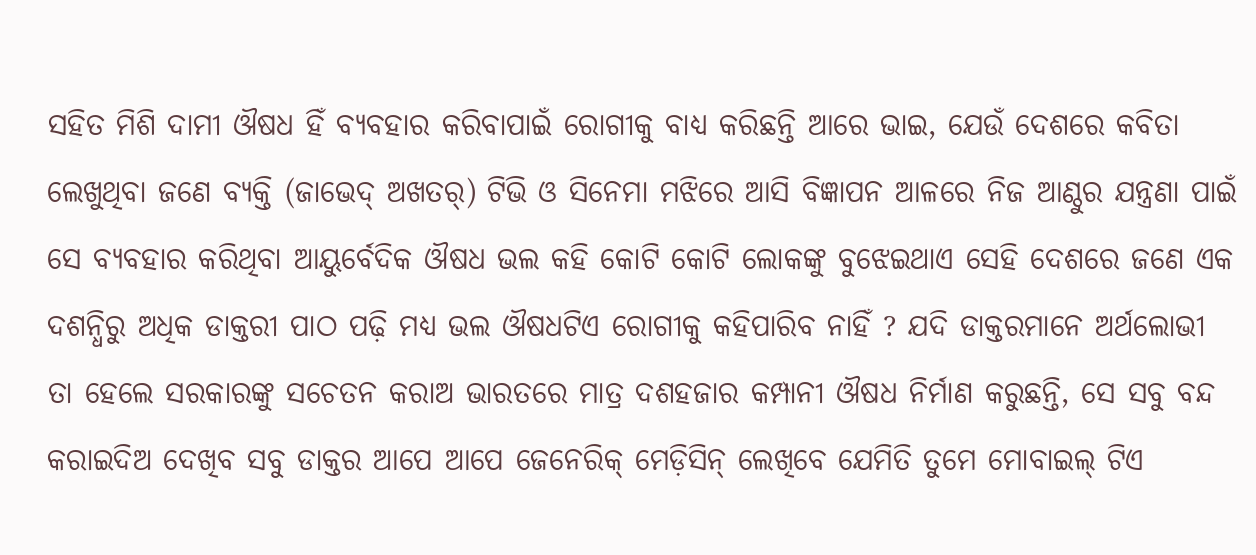ସହିତ ମିଶି ଦାମୀ ଔଷଧ ହିଁ ବ୍ୟବହାର କରିବାପାଇଁ ରୋଗୀକୁ ବାଧ୍ୟ କରିଛନ୍ତି ଆରେ ଭାଇ, ଯେଉଁ ଦେଶରେ କବିତା ଲେଖୁଥିବା ଜଣେ ବ୍ୟକ୍ତି (ଜାଭେଦ୍ ଅଖତର୍) ଟିଭି ଓ ସିନେମା ମଝିରେ ଆସି ବିଜ୍ଞାପନ ଆଳରେ ନିଜ ଆଣ୍ଠୁର ଯନ୍ତ୍ରଣା ପାଇଁ ସେ ବ୍ୟବହାର କରିଥିବା ଆୟୁର୍ବେଦିକ ଔଷଧ ଭଲ କହି କୋଟି କୋଟି ଲୋକଙ୍କୁ ବୁଝେଇଥାଏ ସେହି ଦେଶରେ ଜଣେ ଏକ ଦଶନ୍ଧିରୁ ଅଧିକ ଡାକ୍ତରୀ ପାଠ ପଢ଼ି ମଧ୍ୟ ଭଲ ଔଷଧଟିଏ ରୋଗୀକୁ କହିପାରିବ ନାହିଁ ? ଯଦି ଡାକ୍ତରମାନେ ଅର୍ଥଲୋଭୀ ତା ହେଲେ ସରକାରଙ୍କୁ ସଚେତନ କରାଅ ଭାରତରେ ମାତ୍ର ଦଶହଜାର କମ୍ପାନୀ ଔଷଧ ନିର୍ମାଣ କରୁଛନ୍ତି, ସେ ସବୁ ବନ୍ଦ କରାଇଦିଅ ଦେଖିବ ସବୁ ଡାକ୍ତର ଆପେ ଆପେ ଜେନେରିକ୍ ମେଡ଼ିସିନ୍ ଲେଖିବେ ଯେମିତି ତୁମେ ମୋବାଇଲ୍ ଟିଏ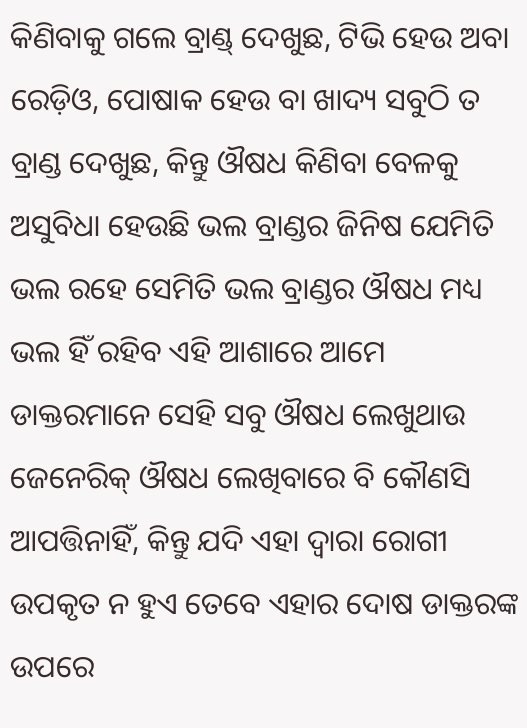କିଣିବାକୁ ଗଲେ ବ୍ରାଣ୍ଡ୍ ଦେଖୁଛ, ଟିଭି ହେଉ ଅବା ରେଡ଼ିଓ, ପୋଷାକ ହେଉ ବା ଖାଦ୍ୟ ସବୁଠି ତ ବ୍ରାଣ୍ଡ ଦେଖୁଛ, କିନ୍ତୁ ଔଷଧ କିଣିବା ବେଳକୁ ଅସୁବିଧା ହେଉଛି ଭଲ ବ୍ରାଣ୍ଡର ଜିନିଷ ଯେମିତି ଭଲ ରହେ ସେମିତି ଭଲ ବ୍ରାଣ୍ଡର ଔଷଧ ମଧ୍ୟ ଭଲ ହିଁ ରହିବ ଏହି ଆଶାରେ ଆମେ ଡାକ୍ତରମାନେ ସେହି ସବୁ ଔଷଧ ଲେଖୁଥାଉ ଜେନେରିକ୍ ଔଷଧ ଲେଖିବାରେ ବି କୌଣସି ଆପତ୍ତିନାହିଁ, କିନ୍ତୁ ଯଦି ଏହା ଦ୍ବାରା ରୋଗୀ ଉପକୃତ ନ ହୁଏ ତେବେ ଏହାର ଦୋଷ ଡାକ୍ତରଙ୍କ ଉପରେ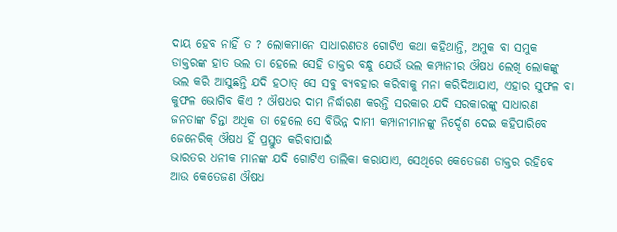ଦାୟ ହେବ ନାହିଁ ତ ? ଲୋକମାନେ ସାଧାରଣତଃ ଗୋଟିଏ କଥା କହିଥାନ୍ତି, ଅମୁକ ବା ସମୁକ ଡାକ୍ତରଙ୍କ ହାତ ଭଲ ତା ହେଲେ ସେହି ଡାକ୍ତର ବନ୍ଧୁ ଯେଉଁ ଭଲ କମ୍ପାନୀର ଔଷଧ ଲେଖି ଲୋକଙ୍କୁ ଭଲ କରି ଆସୁଛନ୍ତି ଯଦି ହଠାତ୍ ସେ ସବୁ ବ୍ୟବହାର କରିବାକୁ ମନା କରିଦିଆଯାଏ, ଏହାର ସୁଫଳ ବା କୁଫଳ ଭୋଗିବ କିଏ ? ଔଷଧର ଦାମ ନିର୍ଦ୍ଧାରଣ କରନ୍ତି ସରକାର ଯଦି ସରକାରଙ୍କୁ ସାଧାରଣ ଜନତାଙ୍କ ଚିନ୍ତା ଅଧିକ ତା ହେଲେ ସେ ବିଭିନ୍ନ ଦାମୀ କମ୍ପାନୀମାନଙ୍କୁ ନିର୍ଦ୍ଦେଶ ଦେଇ କହିପାରିବେ ଜେନେରିକ୍ ଔଷଧ ହିଁ ପ୍ରସ୍ତୁତ କରିବାପାଇଁ
ଭାରତର ଧନୀକ ମାନଙ୍କ ଯଦି ଗୋଟିଏ ତାଲିକା କରାଯାଏ, ସେଥିରେ କେତେଜଣ ଡାକ୍ତର ରହିବେ ଆଉ କେତେଜଣ ଔଷଧ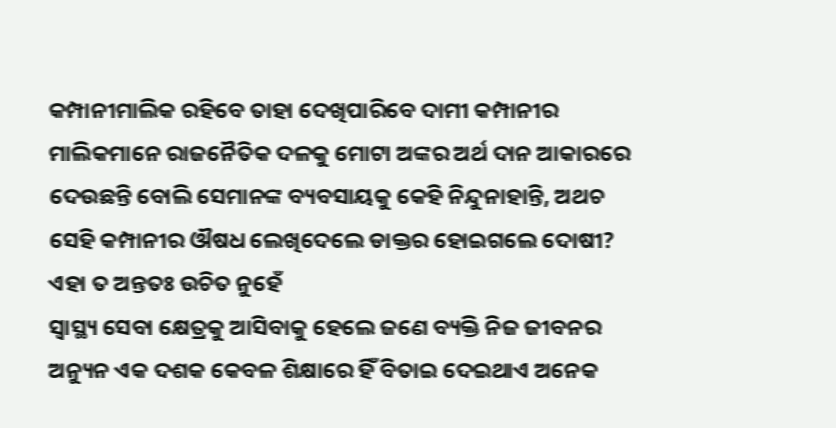କମ୍ପାନୀମାଲିକ ରହିବେ ତାହା ଦେଖିପାରିବେ ଦାମୀ କମ୍ପାନୀର ମାଲିକମାନେ ରାଜନୈତିକ ଦଳକୁ ମୋଟା ଅଙ୍କର ଅର୍ଥ ଦାନ ଆକାରରେ ଦେଉଛନ୍ତି ବୋଲି ସେମାନଙ୍କ ବ୍ୟବସାୟକୁ କେହି ନିନ୍ଦୁନାହାନ୍ତି, ଅଥଚ ସେହି କମ୍ପାନୀର ଔଷଧ ଲେଖିଦେଲେ ଡାକ୍ତର ହୋଇଗଲେ ଦୋଷୀ? ଏହା ତ ଅନ୍ତତଃ ଉଚିତ ନୁହେଁ
ସ୍ବାସ୍ଥ୍ୟ ସେବା କ୍ଷେତ୍ରକୁ ଆସିବାକୁ ହେଲେ ଜଣେ ବ୍ୟକ୍ତି ନିଜ ଜୀବନର ଅନ୍ୟୁନ ଏକ ଦଶକ କେବଳ ଶିକ୍ଷାରେ ହିଁ ବିତାଇ ଦେଇଥାଏ ଅନେକ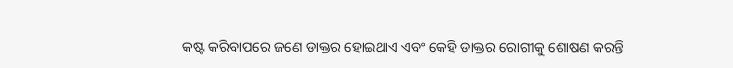କଷ୍ଟ କରିବାପରେ ଜଣେ ଡାକ୍ତର ହୋଇଥାଏ ଏବଂ କେହି ଡାକ୍ତର ରୋଗୀକୁ ଶୋଷଣ କରନ୍ତି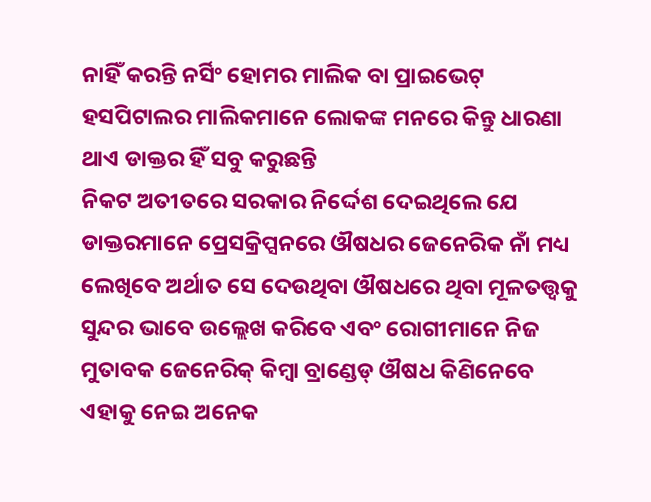ନାହିଁ କରନ୍ତି ନର୍ସିଂ ହୋମର ମାଲିକ ବା ପ୍ରାଇଭେଟ୍ ହସପିଟାଲର ମାଲିକମାନେ ଲୋକଙ୍କ ମନରେ କିନ୍ତୁ ଧାରଣା ଥାଏ ଡାକ୍ତର ହିଁ ସବୁ କରୁଛନ୍ତି
ନିକଟ ଅତୀତରେ ସରକାର ନିର୍ଦ୍ଦେଶ ଦେଇଥିଲେ ଯେ ଡାକ୍ତରମାନେ ପ୍ରେସକ୍ରିପ୍ସନରେ ଔଷଧର ଜେନେରିକ ନାଁ ମଧ୍ୟ ଲେଖିବେ ଅର୍ଥାତ ସେ ଦେଉଥିବା ଔଷଧରେ ଥିବା ମୂଳତତ୍ତ୍ବକୁ ସୁନ୍ଦର ଭାବେ ଉଲ୍ଲେଖ କରିବେ ଏବଂ ରୋଗୀମାନେ ନିଜ ମୁତାବକ ଜେନେରିକ୍ କିମ୍ବା ବ୍ରାଣ୍ଡେଡ୍ ଔଷଧ କିଣିନେବେ ଏହାକୁ ନେଇ ଅନେକ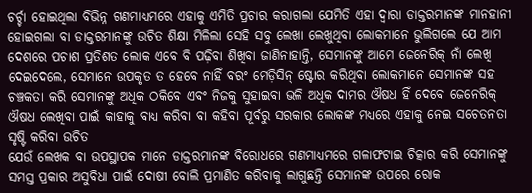ଚର୍ଚ୍ଚା ହୋଇଥିଲା ବିଭିନ୍ନ ଗଣମାଧ୍ୟମରେ ଏହାକୁ ଏମିତି ପ୍ରଚାର କରାଗଲା ଯେମିତି ଏହା ଦ୍ବାରା ଡାକ୍ତରମାନଙ୍କ ମାନହାନୀ ହୋଇଗଲା ବା ଡାକ୍ତରମାନଙ୍କୁ ଉଚିତ ଶିକ୍ଷା ମିଳିଲା ସେହି ସବୁ ଲେଖା ଲେଖୁଥିବା ଲୋକମାନେ ଭୁଲିଗଲେ ଯେ ଆମ ଦେଶରେ ପଚାଶ ପ୍ରତିଶତ ଲୋକ ଏବେ ବି ପଢ଼ିବା ଶିଖିବା ଜାଣିନାହାନ୍ତି, ସେମାନଙ୍କୁ ଆମେ ଜେନେରିକ୍ ନାଁ ଲେଖି ଦେଇଦେଲେ, ସେମାନେ ଉପକୃତ ତ ହେବେ ନାହିଁ ବରଂ ମେଡ଼ିସିନ୍ ଷ୍ଟୋର କରିଥିବା ଲୋକମାନେ ସେମାନଙ୍କ ସହ ଚଞ୍ଚକତା କରି ସେମାନଙ୍କୁ ଅଧିକ ଠକିବେ ଏବଂ ନିଜକୁ ସୁହାଇବା ଭଳି ଅଧିକ ଦାମର ଔଷଧ ହିଁ ଦେବେ ଜେନେରିକ୍ ଔଷଧ ଲେଖିବା ପାଇଁ କାହାକୁ ବାଧ୍ୟ କରିବା ବା କହିବା ପୂର୍ବରୁ ସରକାର ଲୋକଙ୍କ ମଧ୍ୟରେ ଏହାକୁ ନେଇ ସଚେତନତା ସୃଷ୍ଟି କରିବା ଉଚିତ
ଯେଉଁ ଲେଖକ ବା ଉପସ୍ଥାପକ ମାନେ ଡାକ୍ତରମାନଙ୍କ ବିରୋଧରେ ଗଣମାଧ୍ୟମରେ ଗଳାଫଟାଇ ଚିତ୍କାର କରି ସେମାନଙ୍କୁ ସମସ୍ତ ପ୍ରକାର ଅସୁବିଧା ପାଇଁ ଦୋଷୀ ବୋଲି ପ୍ରମାଣିତ କରିବାକୁ ଲାଗୁଛନ୍ତି ସେମାନଙ୍କ ଉପରେ ରୋକ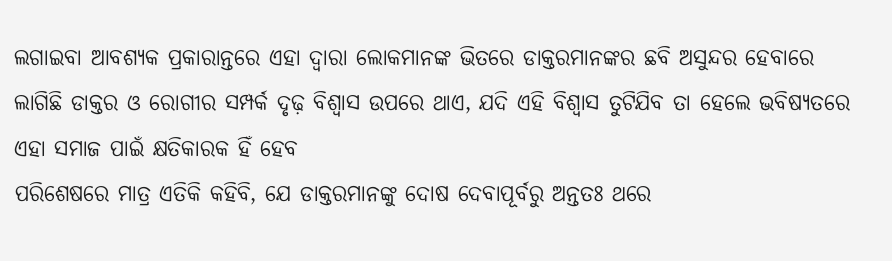ଲଗାଇବା ଆବଶ୍ୟକ ପ୍ରକାରାନ୍ତରେ ଏହା ଦ୍ବାରା ଲୋକମାନଙ୍କ ଭିତରେ ଡାକ୍ତରମାନଙ୍କର ଛବି ଅସୁନ୍ଦର ହେବାରେ ଲାଗିଛି ଡାକ୍ତର ଓ ରୋଗୀର ସମ୍ପର୍କ ଦୃଢ଼ ବିଶ୍ବାସ ଉପରେ ଥାଏ, ଯଦି ଏହି ବିଶ୍ବାସ ତୁଟିଯିବ ତା ହେଲେ ଭବିଷ୍ୟତରେ ଏହା ସମାଜ ପାଇଁ କ୍ଷତିକାରକ ହିଁ ହେବ
ପରିଶେଷରେ ମାତ୍ର ଏତିକି କହିବି, ଯେ ଡାକ୍ତରମାନଙ୍କୁ ଦୋଷ ଦେବାପୂର୍ବରୁ ଅନ୍ତତଃ ଥରେ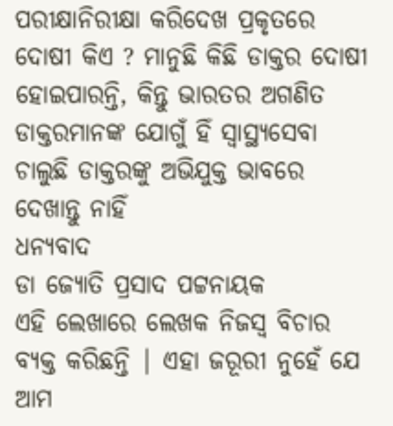ପରୀକ୍ଷାନିରୀକ୍ଷା କରିଦେଖ ପ୍ରକୃତରେ ଦୋଷୀ କିଏ ? ମାନୁଛି କିଛି ଡାକ୍ତର ଦୋଷୀ ହୋଇପାରନ୍ତି, କିନ୍ତୁ ଭାରତର ଅଗଣିତ ଡାକ୍ତରମାନଙ୍କ ଯୋଗୁଁ ହିଁ ସ୍ବାସ୍ଥ୍ୟସେବା ଚାଲୁଛି ଡାକ୍ତରଙ୍କୁ ଅଭିଯୁକ୍ତ ଭାବରେ ଦେଖାନ୍ତୁ ନାହିଁ
ଧନ୍ୟବାଦ
ଡା ଜ୍ୟୋତି ପ୍ରସାଦ ପଟ୍ଟନାୟକ
ଏହି ଲେଖାରେ ଲେଖକ ନିଜସ୍ବ ବିଚାର ବ୍ୟକ୍ତ କରିଛନ୍ତି | ଏହା ଜରୂରୀ ନୁହେଁ ଯେ ଆମ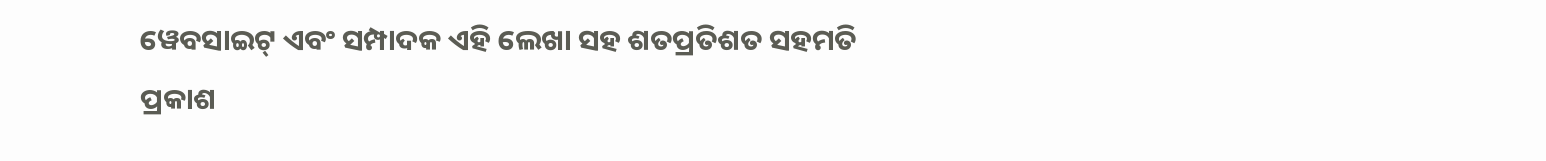ୱେବସାଇଟ୍ ଏବଂ ସମ୍ପାଦକ ଏହି ଲେଖା ସହ ଶତପ୍ରତିଶତ ସହମତି ପ୍ରକାଶ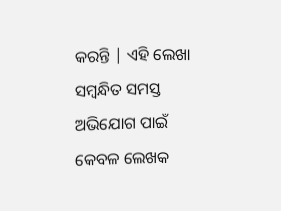କରନ୍ତି | ଏହି ଲେଖା ସମ୍ବନ୍ଧିତ ସମସ୍ତ ଅଭିଯୋଗ ପାଇଁ କେବଳ ଲେଖକ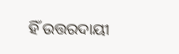ହିଁ ଉତ୍ତରଦାୟୀ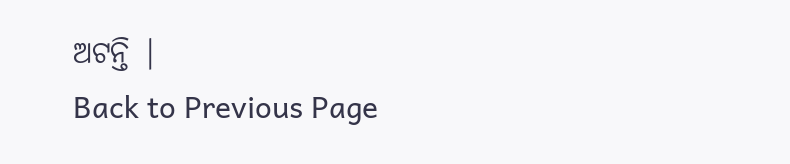ଅଟନ୍ତି |
Back to Previous Page